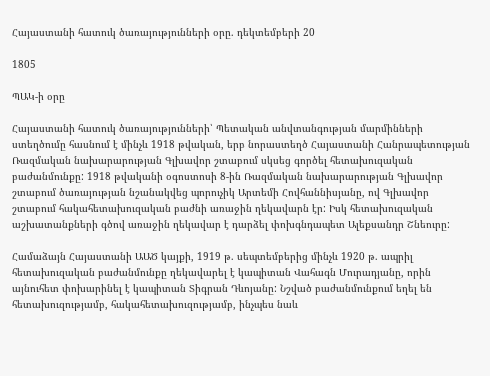Հայաստանի հատուկ ծառայությունների օրը. դեկտեմբերի 20

1805

ՊԱԿ-ի օրը

Հայաստանի հատուկ ծառայությունների՝ Պետական անվտանգության մարմինների ստեղծումը հասնում է մինչև 1918 թվական, երբ նորաստեղծ Հայաստանի Հանրապետության Ռազմական նախարարության Գլխավոր շտաբում սկսեց գործել հետախուզական բաժանմունքը: 1918 թվականի օգոստոսի 8-ին Ռազմական նախարարության Գլխավոր շտաբում ծառայության նշանակվեց պորուչիկ Արտեմի Հովհաննիսյանը, ով Գլխավոր շտաբում հակահետախուզական բաժնի առաջին ղեկավարն էր: Իսկ հետախուզական աշխատանքների գծով առաջին ղեկավար է դարձել փոխգնդապետ Ալեքսանդր Շնեուրը:

Համաձայն Հայաստանի ԱԱԾ կայքի, 1919 թ. սեպտեմբերից մինչև 1920 թ. ապրիլ հետախուզական բաժանմունքը ղեկավարել է կապիտան Վահագն Մուրադյանը, որին այնուհետ փոխարինել է կապիտան Տիգրան Դևոյանը: Նշված բաժանմունքում եղել են հետախուզությամբ, հակահետախուզությամբ, ինչպես նաև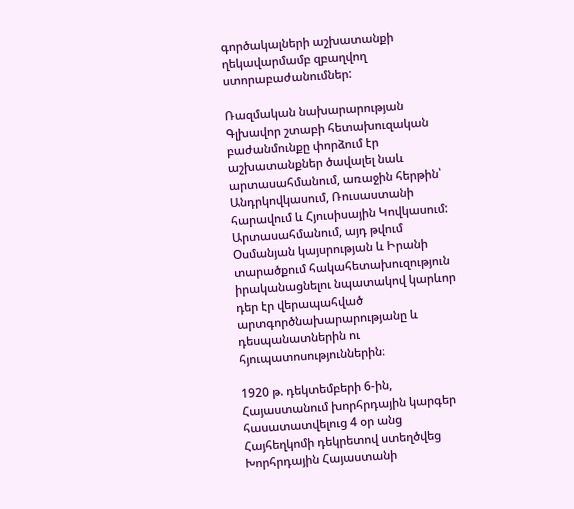գործակալների աշխատանքի ղեկավարմամբ զբաղվող ստորաբաժանումներ:

Ռազմական նախարարության Գլխավոր շտաբի հետախուզական բաժանմունքը փորձում էր աշխատանքներ ծավալել նաև արտասահմանում, առաջին հերթին՝ Անդրկովկասում, Ռուսաստանի հարավում և Հյուսիսային Կովկասում: Արտասահմանում, այդ թվում Օսմանյան կայսրության և Իրանի տարածքում հակահետախուզություն իրականացնելու նպատակով կարևոր դեր էր վերապահված արտգործնախարարությանը և դեսպանատներին ու հյուպատոսություններին։

1920 թ. դեկտեմբերի 6-ին, Հայաստանում խորհրդային կարգեր հասատատվելուց 4 օր անց Հայհեղկոմի դեկրետով ստեղծվեց Խորհրդային Հայաստանի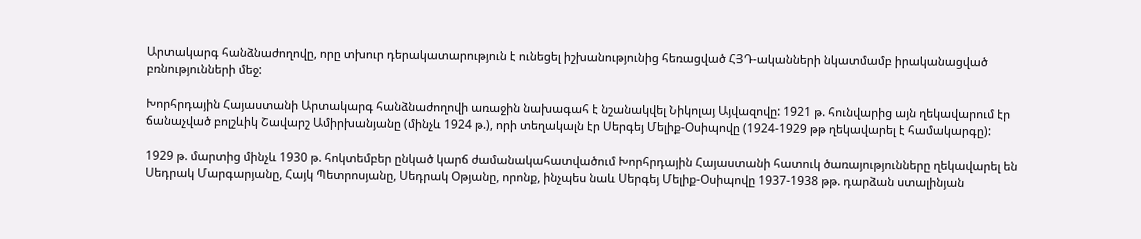Արտակարգ հանձնաժողովը, որը տխուր դերակատարություն է ունեցել իշխանությունից հեռացված ՀՅԴ-ականների նկատմամբ իրականացված բռնությունների մեջ:

Խորհրդային Հայաստանի Արտակարգ հանձնաժողովի առաջին նախագահ է նշանակվել Նիկոլայ Այվազովը: 1921 թ. հունվարից այն ղեկավարում էր ճանաչված բոլշևիկ Շավարշ Ամիրխանյանը (մինչև 1924 թ.), որի տեղակալն էր Սերգեյ Մելիք-Օսիպովը (1924-1929 թթ ղեկավարել է համակարգը):

1929 թ. մարտից մինչև 1930 թ. հոկտեմբեր ընկած կարճ ժամանակահատվածում Խորհրդային Հայաստանի հատուկ ծառայությունները ղեկավարել են  Սեդրակ Մարգարյանը, Հայկ Պետրոսյանը, Սեդրակ Օթյանը, որոնք, ինչպես նաև Սերգեյ Մելիք-Օսիպովը 1937-1938 թթ. դարձան ստալինյան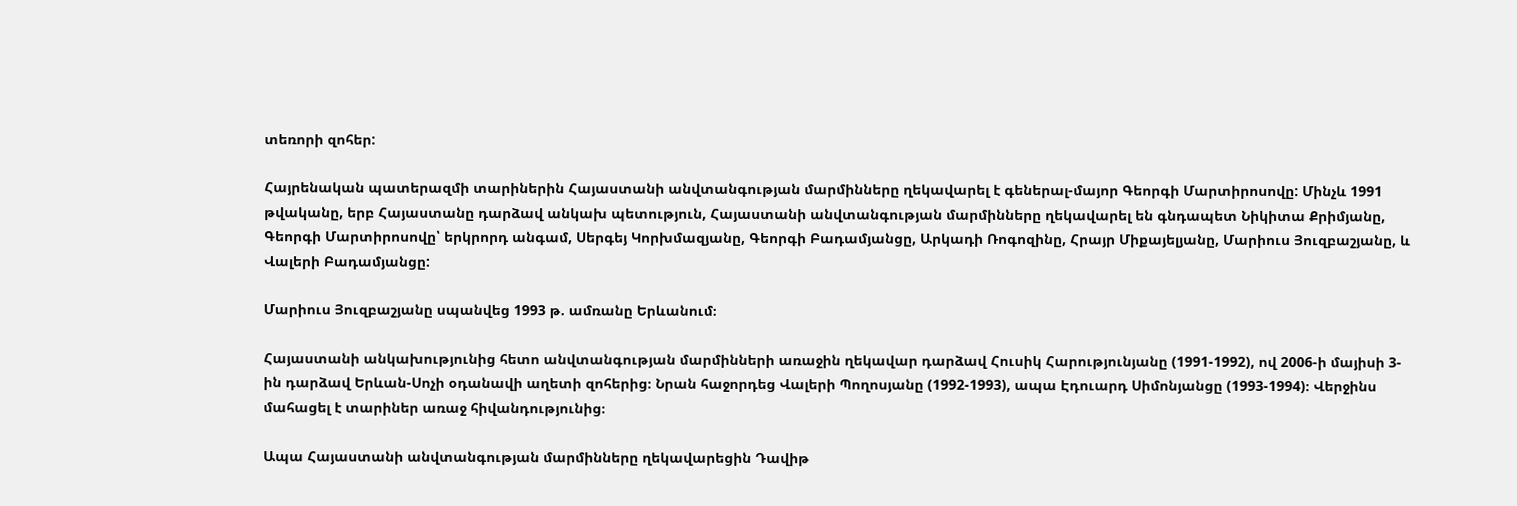տեռորի զոհեր:

Հայրենական պատերազմի տարիներին Հայաստանի անվտանգության մարմինները ղեկավարել է գեներալ-մայոր Գեորգի Մարտիրոսովը: Մինչև 1991 թվականը, երբ Հայաստանը դարձավ անկախ պետություն, Հայաստանի անվտանգության մարմինները ղեկավարել են գնդապետ Նիկիտա Քրիմյանը, Գեորգի Մարտիրոսովը՝ երկրորդ անգամ, Սերգեյ Կորխմազյանը, Գեորգի Բադամյանցը, Արկադի Ռոգոզինը, Հրայր Միքայելյանը, Մարիուս Յուզբաշյանը, և Վալերի Բադամյանցը:

Մարիուս Յուզբաշյանը սպանվեց 1993 թ. ամռանը Երևանում։

Հայաստանի անկախությունից հետո անվտանգության մարմինների առաջին ղեկավար դարձավ Հուսիկ Հարությունյանը (1991-1992), ով 2006-ի մայիսի 3-ին դարձավ Երևան-Սոչի օդանավի աղետի զոհերից։ Նրան հաջորդեց Վալերի Պողոսյանը (1992-1993), ապա Էդուարդ Սիմոնյանցը (1993-1994)։ Վերջինս մահացել է տարիներ առաջ հիվանդությունից։

Ապա Հայաստանի անվտանգության մարմինները ղեկավարեցին Դավիթ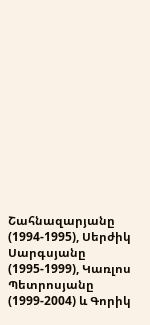Շահնազարյանը (1994-1995), Սերժիկ Սարգսյանը (1995-1999), Կառլոս Պետրոսյանը (1999-2004) և Գորիկ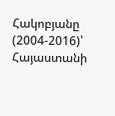Հակոբյանը (2004-2016)՝ Հայաստանի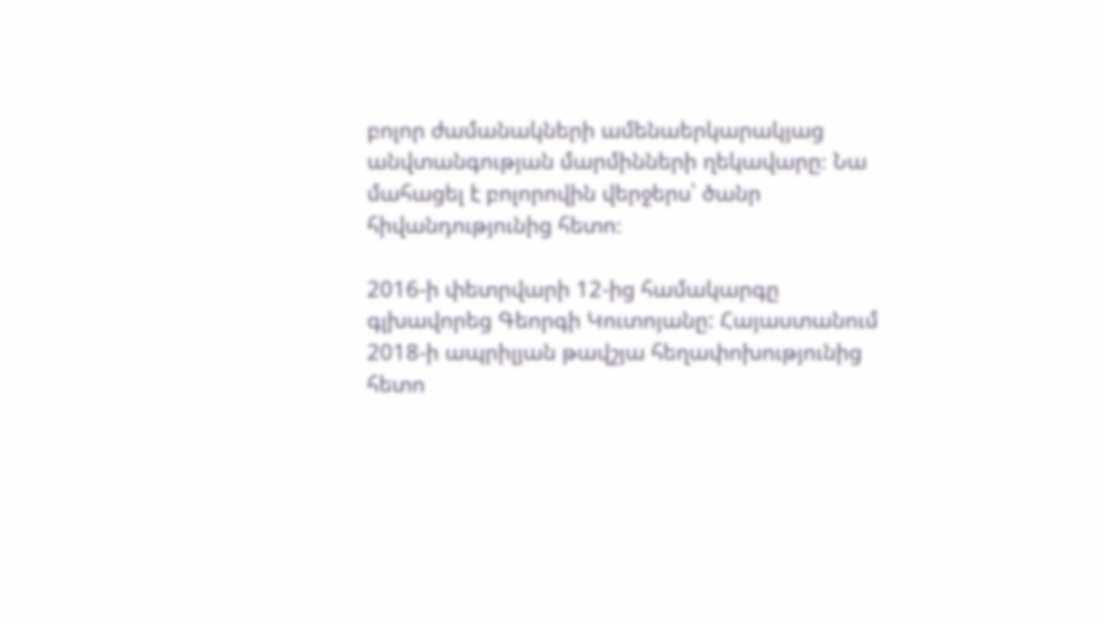բոլոր ժամանակների ամենաերկարակյաց անվտանգության մարմինների ղեկավարը։ Նա մահացել է բոլորովին վերջերս՝ ծանր հիվանդությունից հետո։

2016-ի փետրվարի 12-ից համակարգը գլխավորեց Գեորգի Կուտոյանը: Հայաստանում 2018-ի ապրիլյան թավշյա հեղափոխությունից հետո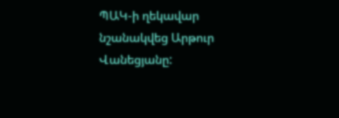ՊԱԿ-ի ղեկավար նշանակվեց Արթուր Վանեցյանը: